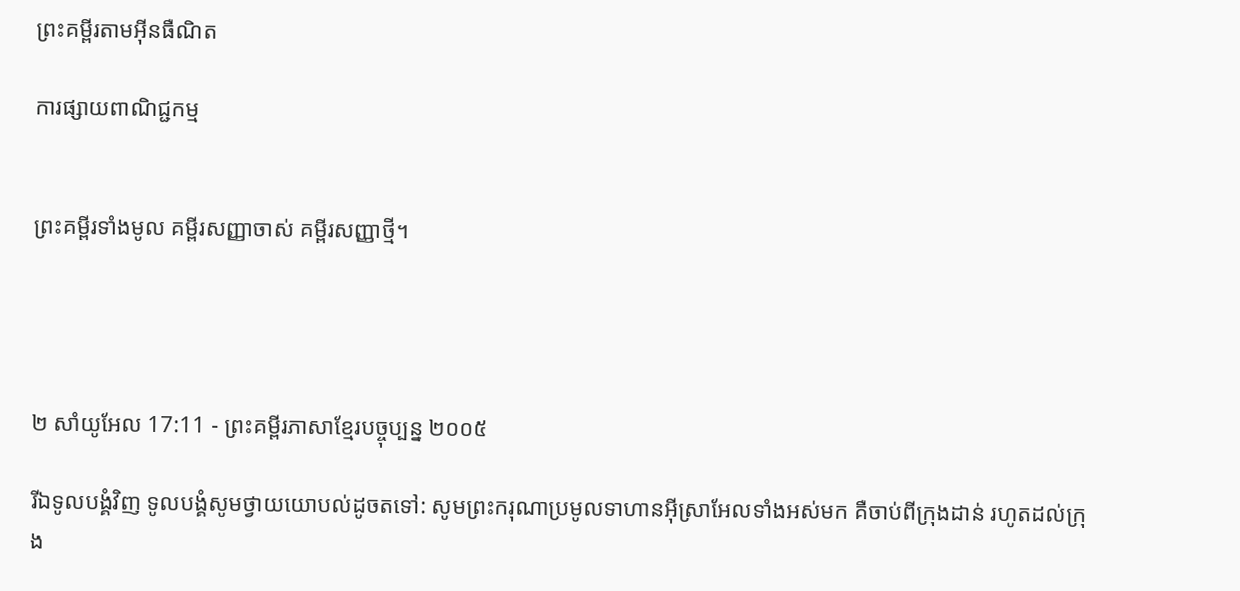ព្រះគម្ពីរតាមអ៊ីនធឺណិត

ការផ្សាយពាណិជ្ជកម្ម


ព្រះគម្ពីរទាំងមូល គម្ពីរសញ្ញាចាស់ គម្ពីរសញ្ញាថ្មី។




២ សាំ‌យូ‌អែល 17:11 - ព្រះគម្ពីរភាសាខ្មែរបច្ចុប្បន្ន ២០០៥

រីឯទូលបង្គំវិញ ទូលបង្គំសូមថ្វាយយោបល់ដូចតទៅ: សូមព្រះ‌ករុណាប្រមូលទាហានអ៊ីស្រា‌អែលទាំងអស់មក គឺចាប់ពីក្រុងដាន់ រហូតដល់ក្រុង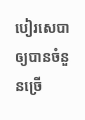បៀរ‌សេបា ឲ្យបានចំនួនច្រើ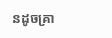នដូចគ្រា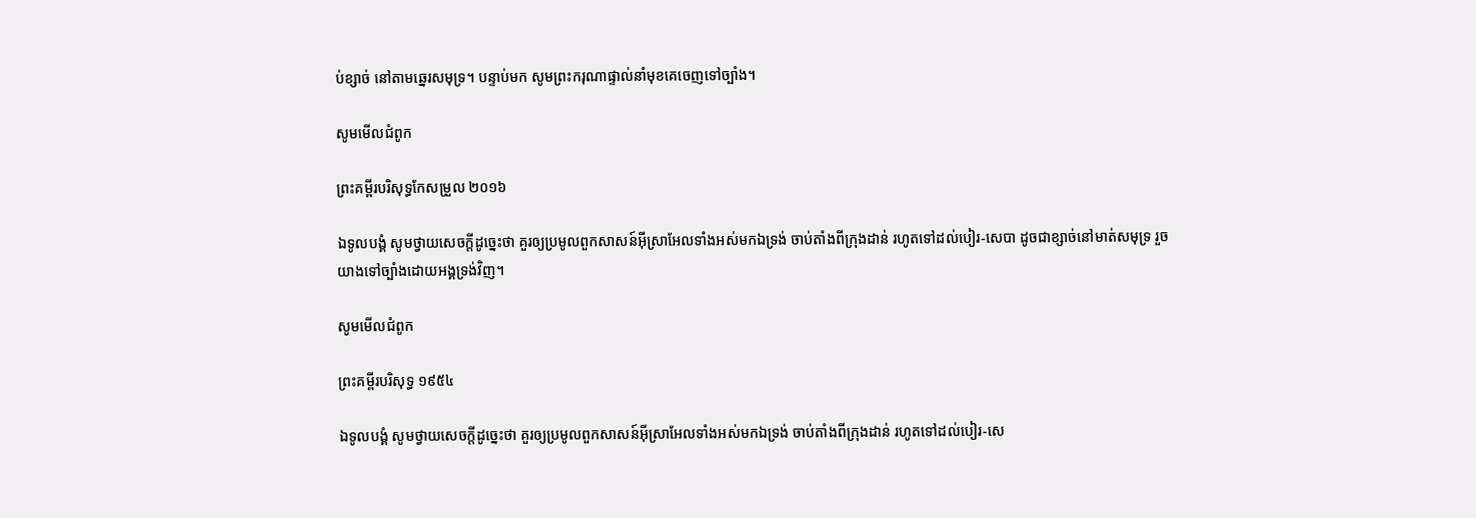ប់ខ្សាច់ នៅតាមឆ្នេរសមុទ្រ។ បន្ទាប់មក សូមព្រះ‌ករុណាផ្ទាល់នាំមុខគេចេញទៅច្បាំង។

សូមមើលជំពូក

ព្រះគម្ពីរបរិសុទ្ធកែសម្រួល ២០១៦

ឯទូល‌បង្គំ សូមថ្វាយសេចក្ដីដូច្នេះថា គួរឲ្យប្រមូលពួកសាសន៍អ៊ីស្រា‌អែលទាំងអស់មកឯទ្រង់ ចាប់តាំងពីក្រុងដាន់ រហូតទៅដល់បៀរ-សេបា ដូចជាខ្សាច់នៅមាត់សមុទ្រ រួចយាងទៅច្បាំងដោយអង្គទ្រង់វិញ។

សូមមើលជំពូក

ព្រះគម្ពីរបរិសុទ្ធ ១៩៥៤

ឯទូលបង្គំ សូមថ្វាយសេចក្ដីដូច្នេះថា គួរឲ្យប្រមូលពួកសាសន៍អ៊ីស្រាអែលទាំងអស់មកឯទ្រង់ ចាប់តាំងពីក្រុងដាន់ រហូតទៅដល់បៀរ-សេ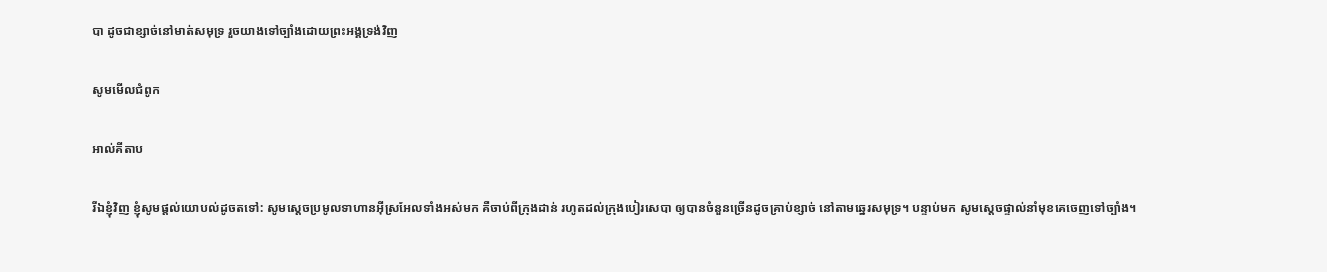បា ដូចជាខ្សាច់នៅមាត់សមុទ្រ រួចយាងទៅច្បាំងដោយព្រះ‌អង្គទ្រង់វិញ

សូមមើលជំពូក

អាល់គីតាប

រីឯខ្ញុំវិញ ខ្ញុំសូមផ្តល់យោបល់ដូចតទៅ: សូមស្តេចប្រមូលទាហានអ៊ីស្រ‌អែលទាំងអស់មក គឺចាប់ពីក្រុងដាន់ រហូតដល់ក្រុងបៀរ‌សេ‌បា ឲ្យបានចំនួនច្រើនដូចគ្រាប់ខ្សាច់ នៅតាមឆ្នេរសមុទ្រ។ បន្ទាប់មក សូមស្តេចផ្ទាល់នាំមុខគេចេញទៅច្បាំង។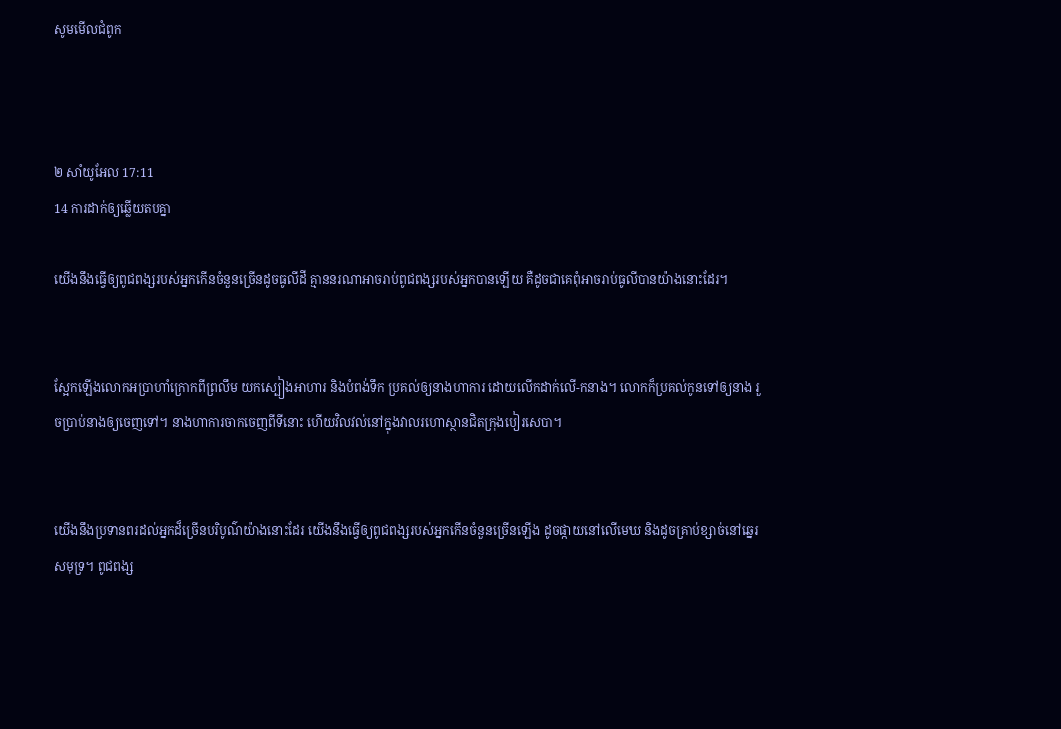សូមមើលជំពូក



២ សាំ‌យូ‌អែល 17:11
14 ការដាក់ឲ្យឆ្លើយតបគ្នា

យើងនឹងធ្វើឲ្យពូជ‌ពង្សរបស់អ្នកកើនចំនួនច្រើនដូចធូលីដី គ្មាននរណាអាចរាប់ពូជ‌ពង្សរបស់អ្នកបានឡើយ គឺដូចជាគេពុំអាចរាប់ធូលីបានយ៉ាងនោះដែរ។


ស្អែកឡើងលោកអប្រាហាំក្រោកពីព្រលឹម យកស្បៀងអាហារ និងបំពង់ទឹក ប្រគល់ឲ្យនាងហាការ ដោយលើកដាក់លើ-កនាង។ លោកក៏ប្រគល់កូនទៅឲ្យនាង រួចប្រាប់នាងឲ្យចេញទៅ។ នាងហាការចាកចេញពីទីនោះ ហើយវិល‌វល់នៅក្នុងវាលរហោ‌ស្ថានជិតក្រុងបៀរ‌សេបា។


យើងនឹងប្រទានពរដល់អ្នកដ៏ច្រើនបរិបូណ៌យ៉ាងនោះដែរ យើងនឹងធ្វើឲ្យពូជ‌ពង្សរបស់អ្នកកើនចំនួនច្រើនឡើង ដូចផ្កាយនៅលើមេឃ និងដូចគ្រាប់ខ្សាច់នៅឆ្នេរសមុទ្រ។ ពូជ‌ពង្ស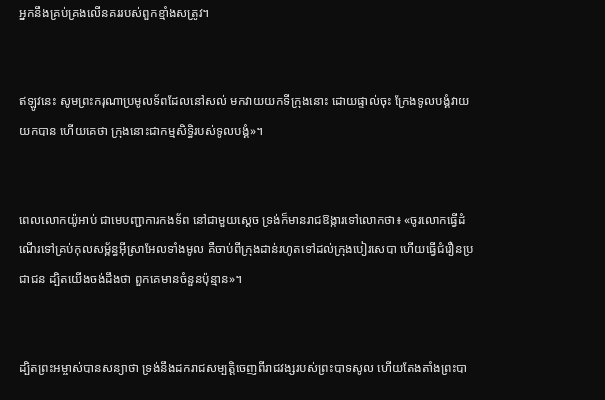អ្នកនឹងគ្រប់‌គ្រងលើនគររបស់ពួកខ្មាំងសត្រូវ។


ឥឡូវនេះ សូមព្រះ‌ករុណាប្រមូលទ័ពដែលនៅសល់ មកវាយយកទីក្រុងនោះ ដោយផ្ទាល់ចុះ ក្រែងទូលបង្គំវាយយកបាន ហើយគេថា ក្រុងនោះជាកម្មសិទ្ធិរបស់ទូលបង្គំ»។


ពេលលោកយ៉ូអាប់ ជាមេបញ្ជាការកង‌ទ័ព នៅជាមួយស្ដេច ទ្រង់ក៏មានរាជ‌ឱង្ការទៅលោកថា៖ «ចូរលោកធ្វើដំណើរទៅគ្រប់កុល‌សម្ព័ន្ធអ៊ីស្រា‌អែលទាំងមូល គឺចាប់ពីក្រុងដាន់រហូតទៅដល់ក្រុងបៀរ‌សេបា ហើយធ្វើជំរឿនប្រជា‌ជន ដ្បិតយើងចង់ដឹងថា ពួកគេមានចំនួនប៉ុន្មាន»។


ដ្បិតព្រះ‌អម្ចាស់បានសន្យាថា ទ្រង់នឹងដករាជសម្បត្តិចេញពីរាជ‌វង្សរបស់ព្រះ‌បាទសូល ហើយតែង‌តាំងព្រះ‌បា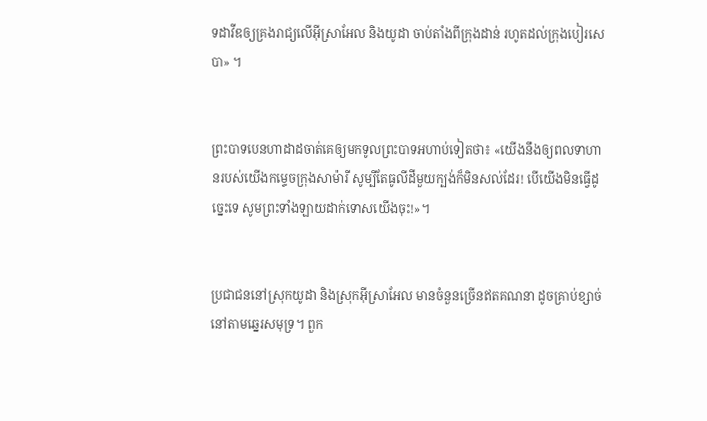ទដាវីឌឲ្យគ្រងរាជ្យលើអ៊ីស្រា‌អែល និងយូដា ចាប់តាំងពីក្រុងដាន់ រហូតដល់ក្រុងបៀរ‌សេបា» ។


ព្រះ‌បាទបេន‌ហាដាដចាត់គេឲ្យមកទូលព្រះ‌បាទអហាប់ទៀតថា៖ «យើងនឹងឲ្យពលទាហានរបស់យើងកម្ទេចក្រុងសាម៉ារី សូម្បីតែធូលីដីមួយក្បង់ក៏មិនសល់ដែរ! បើយើងមិនធ្វើដូច្នេះទេ សូមព្រះទាំង‌ឡាយដាក់ទោសយើងចុះ!»។


ប្រជា‌ជននៅស្រុកយូដា និងស្រុកអ៊ីស្រា‌អែល មានចំនួនច្រើនឥតគណនា ដូចគ្រាប់ខ្សាច់នៅតាមឆ្នេរសមុទ្រ។ ពួក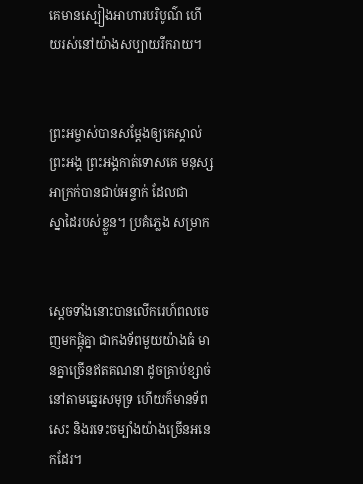គេមានស្បៀងអាហារបរិបូណ៌ ហើយរស់នៅយ៉ាងសប្បាយរីក‌រាយ។


ព្រះ‌អម្ចាស់បានសម្តែងឲ្យគេស្គាល់ព្រះអង្គ ព្រះអង្គកាត់ទោសគេ មនុស្សអាក្រក់បានជាប់អន្ទាក់ ដែលជាស្នា‌ដៃរបស់ខ្លួន។ ប្រគំភ្លេង សម្រាក


ស្ដេចទាំងនោះបានលើករេហ៍‌ពលចេញមកផ្ដុំគ្នា ជាកង‌ទ័ពមួយយ៉ាងធំ មានគ្នាច្រើនឥតគណនា ដូចគ្រាប់ខ្សាច់នៅតាមឆ្នេរសមុទ្រ ហើយក៏មានទ័ពសេះ និងរទេះចម្បាំងយ៉ាងច្រើនអនេកដែរ។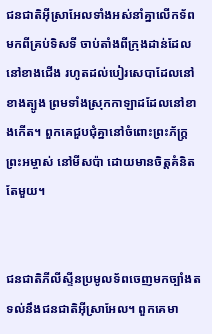ជន‌ជាតិអ៊ីស្រា‌អែលទាំងអស់នាំគ្នាលើកទ័ពមកពីគ្រប់ទិស‌ទី ចាប់តាំងពីក្រុងដាន់ដែលនៅខាងជើង រហូតដល់បៀរ‌សេ‌បាដែលនៅខាងត្បូង ព្រមទាំងស្រុកកាឡាដដែលនៅខាងកើត។ ពួកគេជួប‌ជុំគ្នានៅចំពោះព្រះ‌ភ័ក្ត្រព្រះ‌អម្ចាស់ នៅមីស‌ប៉ា ដោយមានចិត្តគំនិតតែមួយ។


ជន‌ជាតិភីលីស្ទីនប្រមូលទ័ពចេញមកច្បាំងតទល់នឹងជន‌ជាតិអ៊ីស្រា‌អែល។ ពួកគេមា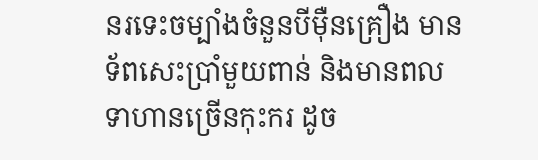នរទេះចម្បាំងចំនួនបីម៉ឺនគ្រឿង មានទ័ពសេះប្រាំមួយពាន់ និងមានពលទាហានច្រើនកុះ‌ករ ដូច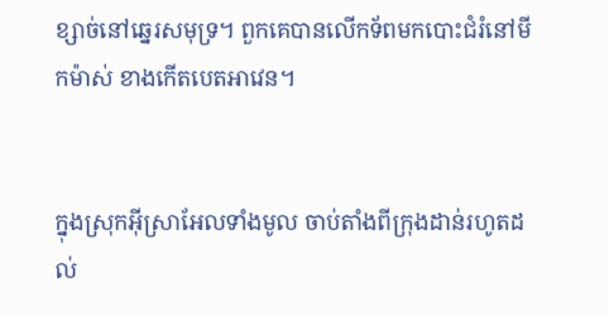ខ្សាច់នៅឆ្នេរសមុទ្រ។ ពួកគេបានលើកទ័ពមកបោះជំរំនៅមីក‌ម៉ាស់ ខាងកើតបេត‌អាវេន។


ក្នុងស្រុកអ៊ីស្រា‌អែលទាំងមូល ចាប់តាំងពីក្រុងដាន់រហូតដល់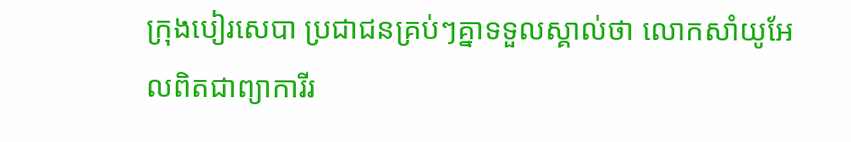ក្រុងបៀរ‌សេបា ប្រជា‌ជនគ្រប់ៗគ្នាទទួលស្គាល់ថា លោកសាំយូ‌អែលពិតជាព្យាការីរ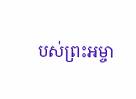បស់ព្រះ‌អម្ចា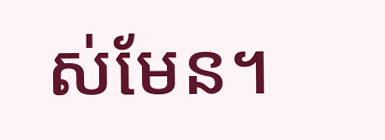ស់មែន។